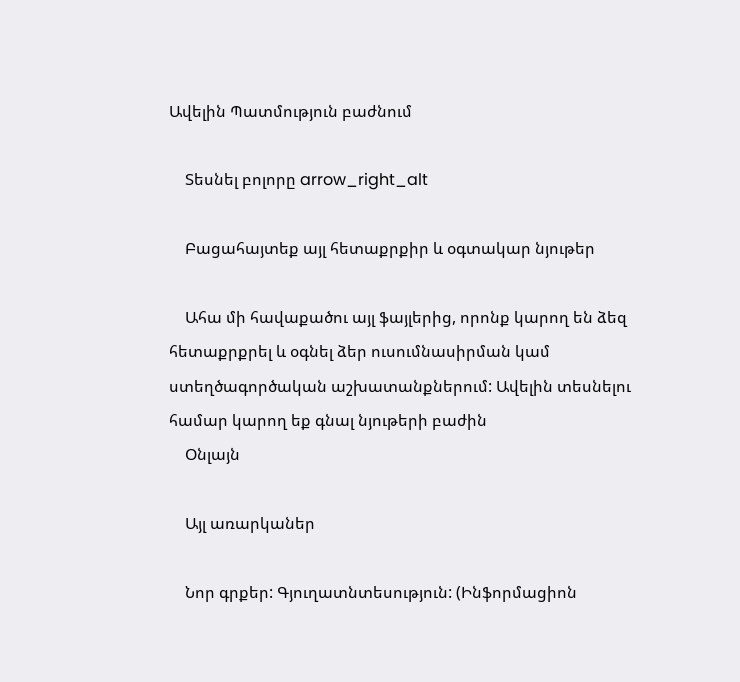Ավելին Պատմություն բաժնում

    Տեսնել բոլորը arrow_right_alt

    Բացահայտեք այլ հետաքրքիր և օգտակար նյութեր

    Ահա մի հավաքածու այլ ֆայլերից, որոնք կարող են ձեզ հետաքրքրել և օգնել ձեր ուսումնասիրման կամ ստեղծագործական աշխատանքներում: Ավելին տեսնելու համար կարող եք գնալ նյութերի բաժին
    Օնլայն

    Այլ առարկաներ

    Նոր գրքեր: Գյուղատնտեսություն: (Ինֆորմացիոն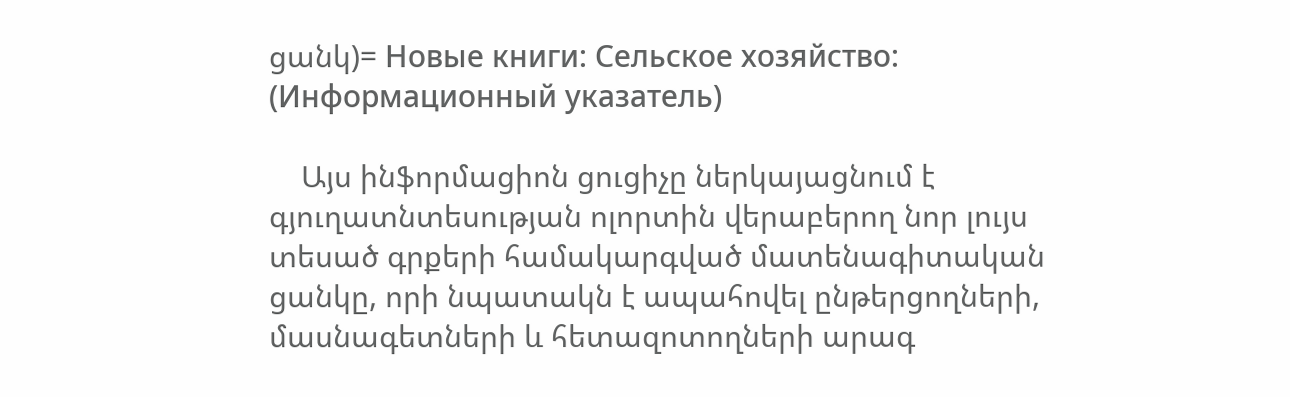ցանկ)= Новые книги: Сельское хозяйство: (Информационный указатель)

    Այս ինֆորմացիոն ցուցիչը ներկայացնում է գյուղատնտեսության ոլորտին վերաբերող նոր լույս տեսած գրքերի համակարգված մատենագիտական ցանկը, որի նպատակն է ապահովել ընթերցողների, մասնագետների և հետազոտողների արագ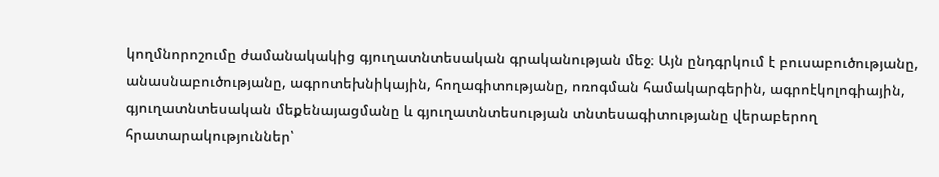կողմնորոշումը ժամանակակից գյուղատնտեսական գրականության մեջ։ Այն ընդգրկում է բուսաբուծությանը, անասնաբուծությանը, ագրոտեխնիկային, հողագիտությանը, ոռոգման համակարգերին, ագրոէկոլոգիային, գյուղատնտեսական մեքենայացմանը և գյուղատնտեսության տնտեսագիտությանը վերաբերող հրատարակություններ՝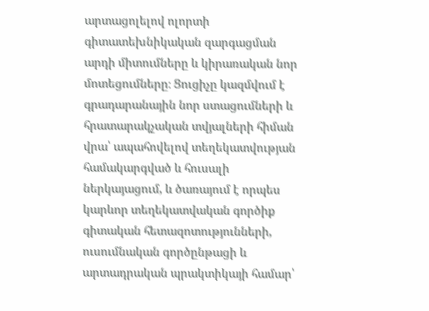արտացոլելով ոլորտի գիտատեխնիկական զարգացման արդի միտումները և կիրառական նոր մոտեցումները։ Ցուցիչը կազմվում է գրադարանային նոր ստացումների և հրատարակչական տվյալների հիման վրա՝ ապահովելով տեղեկատվության համակարգված և հուսալի ներկայացում, և ծառայում է որպես կարևոր տեղեկատվական գործիք գիտական հետազոտությունների, ուսումնական գործընթացի և արտադրական պրակտիկայի համար՝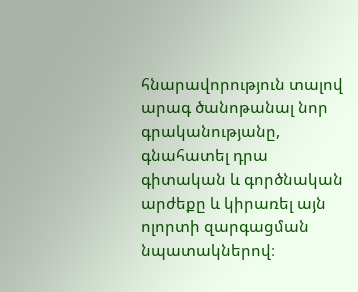հնարավորություն տալով արագ ծանոթանալ նոր գրականությանը, գնահատել դրա գիտական և գործնական արժեքը և կիրառել այն ոլորտի զարգացման նպատակներով։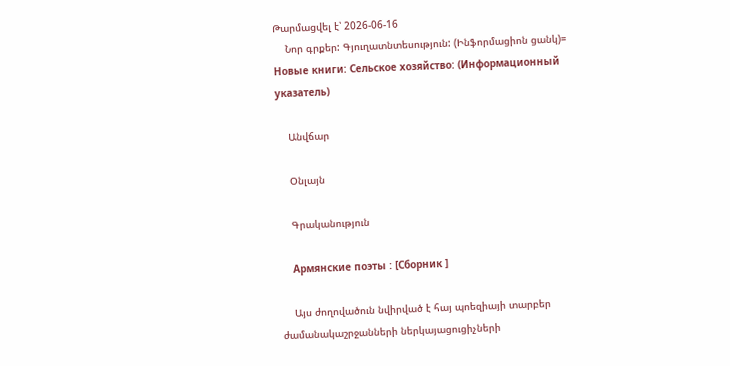Թարմացվել է՝ 2026-06-16
    Նոր գրքեր: Գյուղատնտեսություն: (Ինֆորմացիոն ցանկ)= Новые книги: Сельское хозяйство: (Информационный указатель)

    Անվճար

    Օնլայն

    Գրականություն

    Армянские поэты : [Сборник ]

    Այս ժողովածուն նվիրված է հայ պոեզիայի տարբեր ժամանակաշրջանների ներկայացուցիչների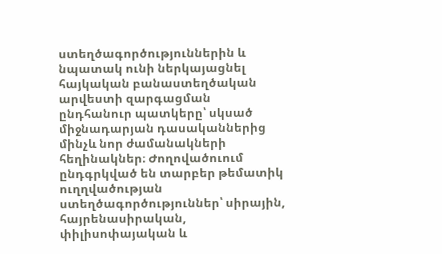ստեղծագործություններին և նպատակ ունի ներկայացնել հայկական բանաստեղծական արվեստի զարգացման ընդհանուր պատկերը՝ սկսած միջնադարյան դասականներից մինչև նոր ժամանակների հեղինակներ։ Ժողովածուում ընդգրկված են տարբեր թեմատիկ ուղղվածության ստեղծագործություններ՝ սիրային, հայրենասիրական, փիլիսոփայական և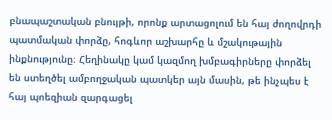բնապաշտական բնույթի, որոնք արտացոլում են հայ ժողովրդի պատմական փորձը, հոգևոր աշխարհը և մշակութային ինքնությունը։ Հեղինակը կամ կազմող խմբագիրները փորձել են ստեղծել ամբողջական պատկեր այն մասին, թե ինչպես է հայ պոեզիան զարգացել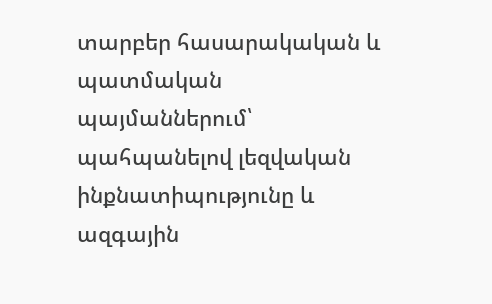տարբեր հասարակական և պատմական պայմաններում՝ պահպանելով լեզվական ինքնատիպությունը և ազգային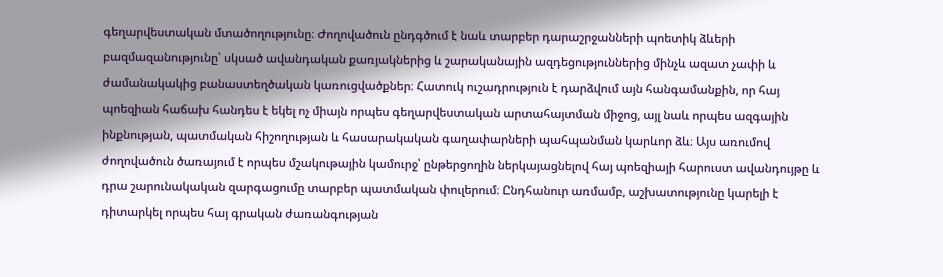գեղարվեստական մտածողությունը։ Ժողովածուն ընդգծում է նաև տարբեր դարաշրջանների պոետիկ ձևերի բազմազանությունը՝ սկսած ավանդական քառյակներից և շարականային ազդեցություններից մինչև ազատ չափի և ժամանակակից բանաստեղծական կառուցվածքներ։ Հատուկ ուշադրություն է դարձվում այն հանգամանքին, որ հայ պոեզիան հաճախ հանդես է եկել ոչ միայն որպես գեղարվեստական արտահայտման միջոց, այլ նաև որպես ազգային ինքնության, պատմական հիշողության և հասարակական գաղափարների պահպանման կարևոր ձև։ Այս առումով ժողովածուն ծառայում է որպես մշակութային կամուրջ՝ ընթերցողին ներկայացնելով հայ պոեզիայի հարուստ ավանդույթը և դրա շարունակական զարգացումը տարբեր պատմական փուլերում։ Ընդհանուր առմամբ, աշխատությունը կարելի է դիտարկել որպես հայ գրական ժառանգության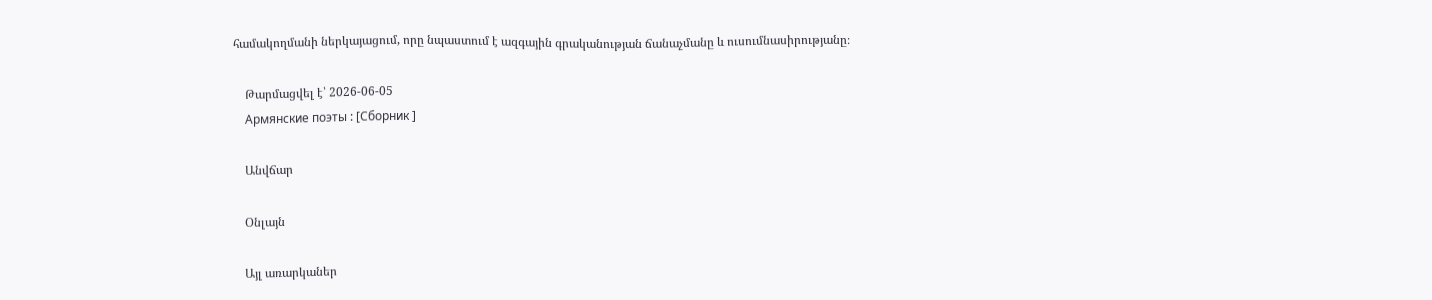համակողմանի ներկայացում, որը նպաստում է ազգային գրականության ճանաչմանը և ուսումնասիրությանը։

    Թարմացվել է՝ 2026-06-05
    Армянские поэты : [Сборник ]

    Անվճար

    Օնլայն

    Այլ առարկաներ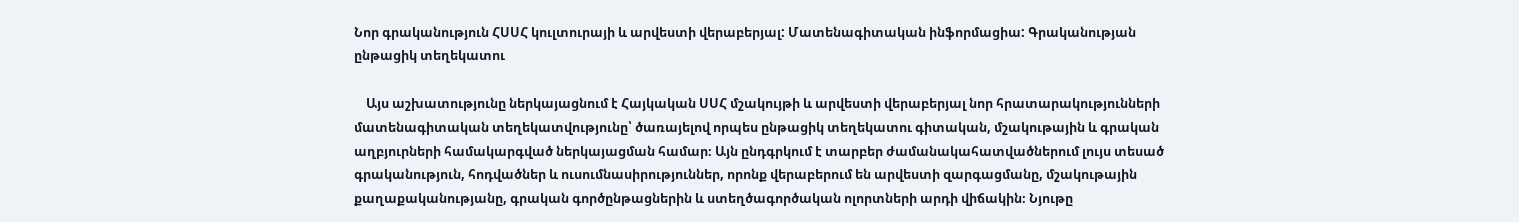Նոր գրականություն ՀՍՍՀ կուլտուրայի և արվեստի վերաբերյալ: Մատենագիտական ինֆորմացիա: Գրականության ընթացիկ տեղեկատու

    Այս աշխատությունը ներկայացնում է Հայկական ՍՍՀ մշակույթի և արվեստի վերաբերյալ նոր հրատարակությունների մատենագիտական տեղեկատվությունը՝ ծառայելով որպես ընթացիկ տեղեկատու գիտական, մշակութային և գրական աղբյուրների համակարգված ներկայացման համար։ Այն ընդգրկում է տարբեր ժամանակահատվածներում լույս տեսած գրականություն, հոդվածներ և ուսումնասիրություններ, որոնք վերաբերում են արվեստի զարգացմանը, մշակութային քաղաքականությանը, գրական գործընթացներին և ստեղծագործական ոլորտների արդի վիճակին։ Նյութը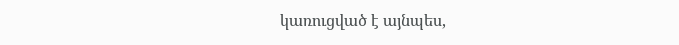կառուցված է այնպես,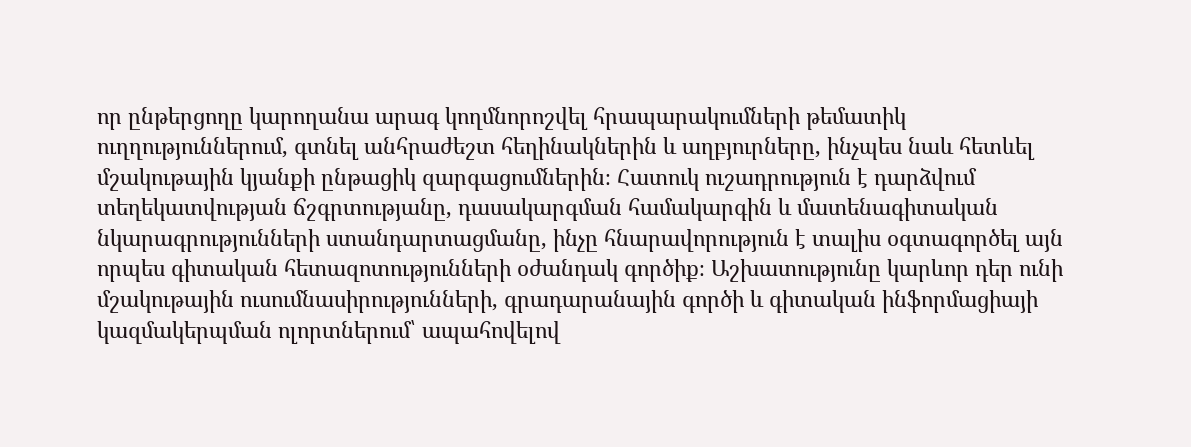որ ընթերցողը կարողանա արագ կողմնորոշվել հրապարակումների թեմատիկ ուղղություններում, գտնել անհրաժեշտ հեղինակներին և աղբյուրները, ինչպես նաև հետևել մշակութային կյանքի ընթացիկ զարգացումներին։ Հատուկ ուշադրություն է դարձվում տեղեկատվության ճշգրտությանը, դասակարգման համակարգին և մատենագիտական նկարագրությունների ստանդարտացմանը, ինչը հնարավորություն է տալիս օգտագործել այն որպես գիտական հետազոտությունների օժանդակ գործիք։ Աշխատությունը կարևոր դեր ունի մշակութային ուսումնասիրությունների, գրադարանային գործի և գիտական ինֆորմացիայի կազմակերպման ոլորտներում՝ ապահովելով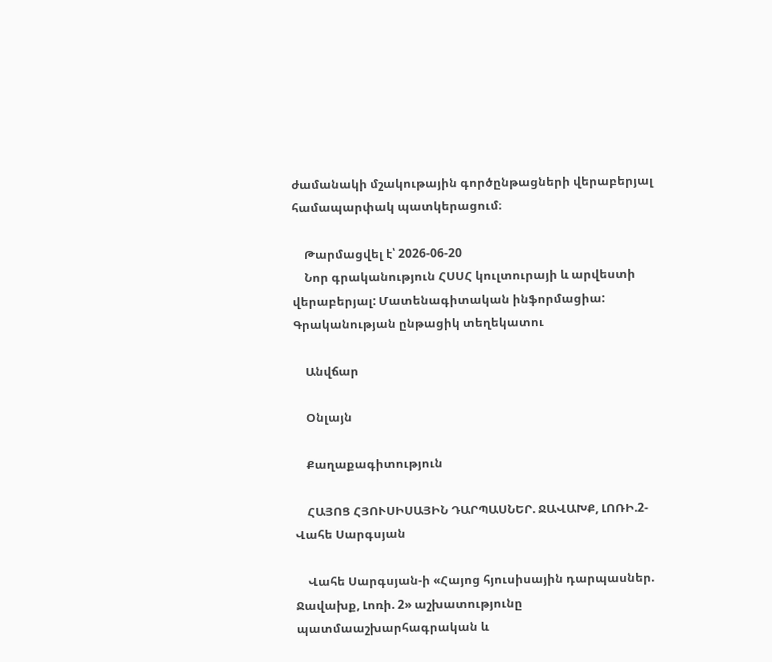ժամանակի մշակութային գործընթացների վերաբերյալ համապարփակ պատկերացում։

    Թարմացվել է՝ 2026-06-20
    Նոր գրականություն ՀՍՍՀ կուլտուրայի և արվեստի վերաբերյալ: Մատենագիտական ինֆորմացիա: Գրականության ընթացիկ տեղեկատու

    Անվճար

    Օնլայն

    Քաղաքագիտություն

    ՀԱՅՈՑ ՀՅՈՒՍԻՍԱՅԻՆ ԴԱՐՊԱՍՆԵՐ. ՋԱՎԱԽՔ, ԼՈՌԻ.2-Վահե Սարգսյան

    Վահե Սարգսյան-ի «Հայոց հյուսիսային դարպասներ. Ջավախք, Լոռի. 2» աշխատությունը պատմաաշխարհագրական և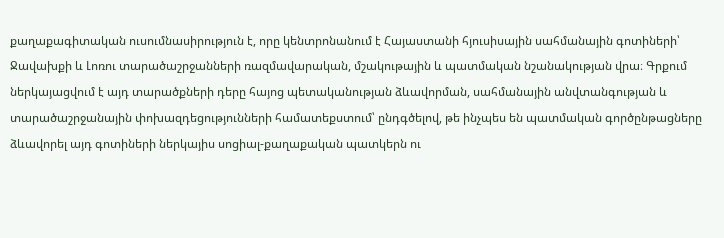քաղաքագիտական ուսումնասիրություն է, որը կենտրոնանում է Հայաստանի հյուսիսային սահմանային գոտիների՝ Ջավախքի և Լոռու տարածաշրջանների ռազմավարական, մշակութային և պատմական նշանակության վրա։ Գրքում ներկայացվում է այդ տարածքների դերը հայոց պետականության ձևավորման, սահմանային անվտանգության և տարածաշրջանային փոխազդեցությունների համատեքստում՝ ընդգծելով, թե ինչպես են պատմական գործընթացները ձևավորել այդ գոտիների ներկայիս սոցիալ-քաղաքական պատկերն ու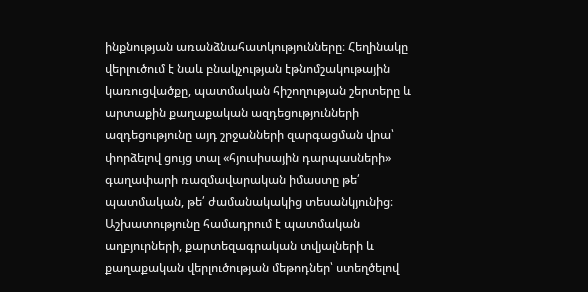ինքնության առանձնահատկությունները։ Հեղինակը վերլուծում է նաև բնակչության էթնոմշակութային կառուցվածքը, պատմական հիշողության շերտերը և արտաքին քաղաքական ազդեցությունների ազդեցությունը այդ շրջանների զարգացման վրա՝ փորձելով ցույց տալ «հյուսիսային դարպասների» գաղափարի ռազմավարական իմաստը թե՛ պատմական, թե՛ ժամանակակից տեսանկյունից։ Աշխատությունը համադրում է պատմական աղբյուրների, քարտեզագրական տվյալների և քաղաքական վերլուծության մեթոդներ՝ ստեղծելով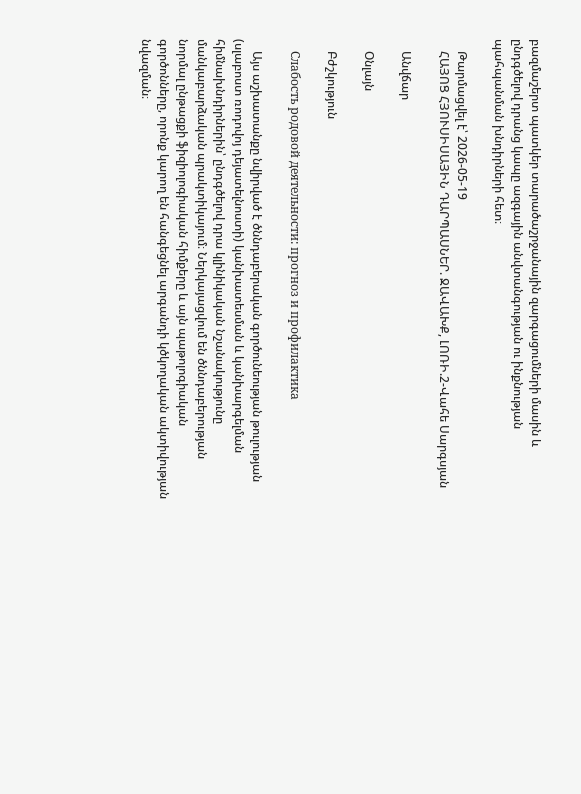բազմաշերտ պատկեր տարածաշրջանային զարգացումների մասին և ընդգծելով դրանց կապը ազգային անվտանգության ու ինքնության պահպանման խնդիրների հետ։

    Թարմացվել է՝ 2026-05-19
    ՀԱՅՈՑ ՀՅՈՒՍԻՍԱՅԻՆ ԴԱՐՊԱՍՆԵՐ. ՋԱՎԱԽՔ, ԼՈՌԻ.2-Վահե Սարգսյան

    Անվճար

    Օնլայն

    Բժշկություն

    Слабость родовой деятельности: прогноз и профилактика

    Այս աշխատանքը նվիրված է ծննդաբերական գործունեության թուլության (սլաբոստ ռոդովոյ դեյատելնոստի) կանխատեսման և կանխարգելման հիմնախնդիրներին՝ ընդգծելով դրա կլինիկական նշանակությունը մանկաբարձական պրակտիկայում։ Ներկայացվում են ծննդաբերության նորմալ ընթացքի ֆիզիոլոգիական հիմքերը և այն պաթոլոգիական գործոնները, որոնք կարող են հանգեցնել արգանդի կծկողական ակտիվության նվազման։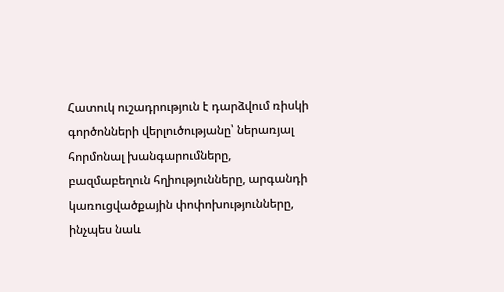Հատուկ ուշադրություն է դարձվում ռիսկի գործոնների վերլուծությանը՝ ներառյալ հորմոնալ խանգարումները, բազմաբեղուն հղիությունները, արգանդի կառուցվածքային փոփոխությունները, ինչպես նաև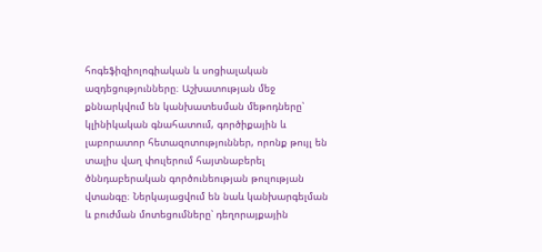հոգեֆիզիոլոգիական և սոցիալական ազդեցությունները։ Աշխատության մեջ քննարկվում են կանխատեսման մեթոդները՝ կլինիկական գնահատում, գործիքային և լաբորատոր հետազոտություններ, որոնք թույլ են տալիս վաղ փուլերում հայտնաբերել ծննդաբերական գործունեության թուլության վտանգը։ Ներկայացվում են նաև կանխարգելման և բուժման մոտեցումները՝ դեղորայքային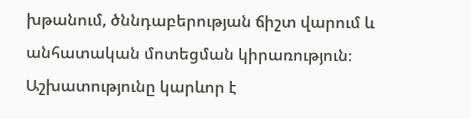խթանում, ծննդաբերության ճիշտ վարում և անհատական մոտեցման կիրառություն։ Աշխատությունը կարևոր է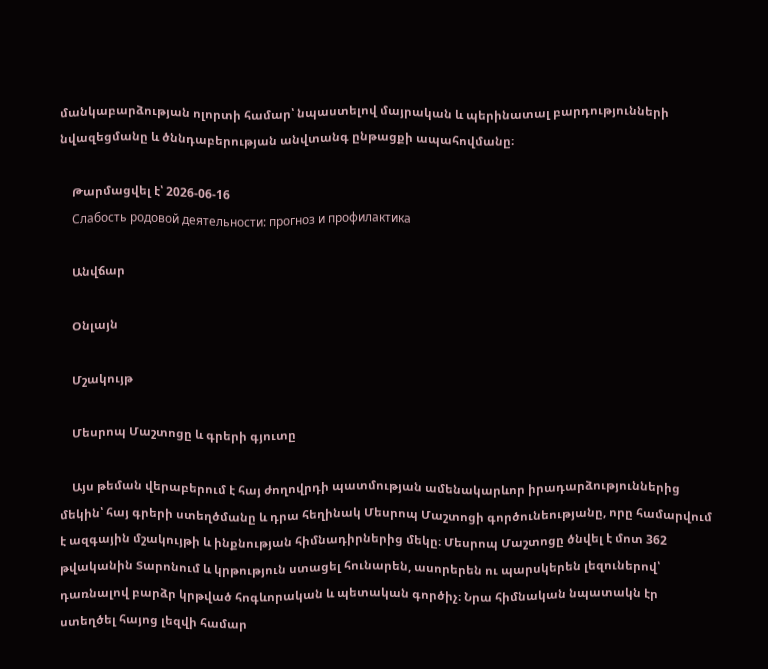մանկաբարձության ոլորտի համար՝ նպաստելով մայրական և պերինատալ բարդությունների նվազեցմանը և ծննդաբերության անվտանգ ընթացքի ապահովմանը։

    Թարմացվել է՝ 2026-06-16
    Слабость родовой деятельности: прогноз и профилактика

    Անվճար

    Օնլայն

    Մշակույթ

    Մեսրոպ Մաշտոցը և գրերի գյուտը

    Այս թեման վերաբերում է հայ ժողովրդի պատմության ամենակարևոր իրադարձություններից մեկին՝ հայ գրերի ստեղծմանը և դրա հեղինակ Մեսրոպ Մաշտոցի գործունեությանը, որը համարվում է ազգային մշակույթի և ինքնության հիմնադիրներից մեկը։ Մեսրոպ Մաշտոցը ծնվել է մոտ 362 թվականին Տարոնում և կրթություն ստացել հունարեն, ասորերեն ու պարսկերեն լեզուներով՝ դառնալով բարձր կրթված հոգևորական և պետական գործիչ։ Նրա հիմնական նպատակն էր ստեղծել հայոց լեզվի համար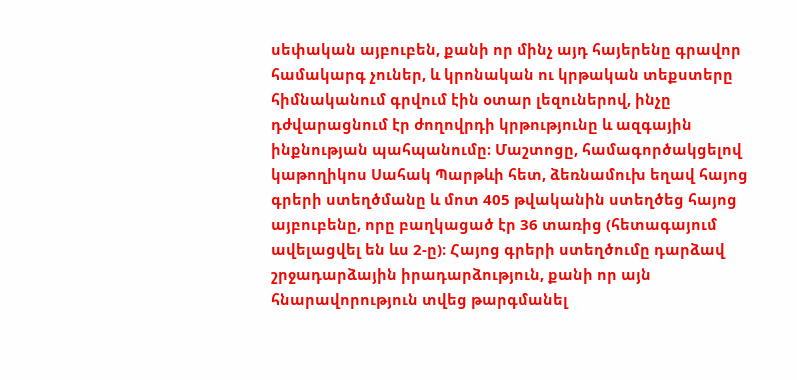սեփական այբուբեն, քանի որ մինչ այդ հայերենը գրավոր համակարգ չուներ, և կրոնական ու կրթական տեքստերը հիմնականում գրվում էին օտար լեզուներով, ինչը դժվարացնում էր ժողովրդի կրթությունը և ազգային ինքնության պահպանումը։ Մաշտոցը, համագործակցելով կաթողիկոս Սահակ Պարթևի հետ, ձեռնամուխ եղավ հայոց գրերի ստեղծմանը և մոտ 405 թվականին ստեղծեց հայոց այբուբենը, որը բաղկացած էր 36 տառից (հետագայում ավելացվել են ևս 2-ը)։ Հայոց գրերի ստեղծումը դարձավ շրջադարձային իրադարձություն, քանի որ այն հնարավորություն տվեց թարգմանել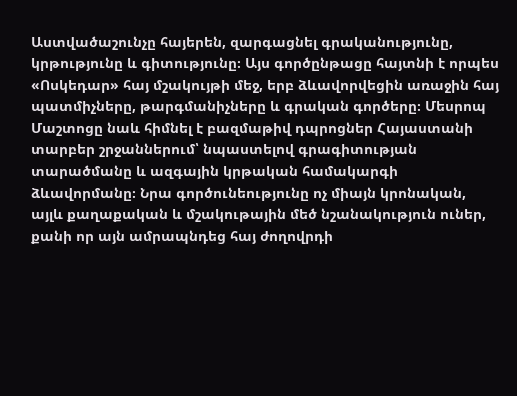Աստվածաշունչը հայերեն, զարգացնել գրականությունը, կրթությունը և գիտությունը։ Այս գործընթացը հայտնի է որպես «Ոսկեդար» հայ մշակույթի մեջ, երբ ձևավորվեցին առաջին հայ պատմիչները, թարգմանիչները և գրական գործերը։ Մեսրոպ Մաշտոցը նաև հիմնել է բազմաթիվ դպրոցներ Հայաստանի տարբեր շրջաններում՝ նպաստելով գրագիտության տարածմանը և ազգային կրթական համակարգի ձևավորմանը։ Նրա գործունեությունը ոչ միայն կրոնական, այլև քաղաքական և մշակութային մեծ նշանակություն ուներ, քանի որ այն ամրապնդեց հայ ժողովրդի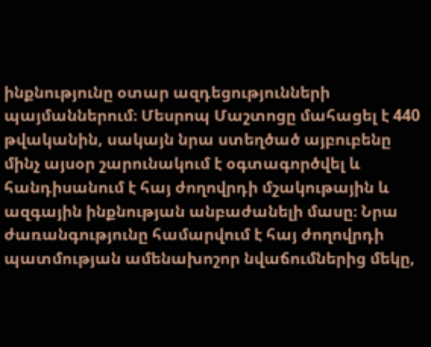ինքնությունը օտար ազդեցությունների պայմաններում։ Մեսրոպ Մաշտոցը մահացել է 440 թվականին, սակայն նրա ստեղծած այբուբենը մինչ այսօր շարունակում է օգտագործվել և հանդիսանում է հայ ժողովրդի մշակութային և ազգային ինքնության անբաժանելի մասը։ Նրա ժառանգությունը համարվում է հայ ժողովրդի պատմության ամենախոշոր նվաճումներից մեկը,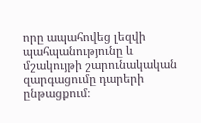որը ապահովեց լեզվի պահպանությունը և մշակույթի շարունակական զարգացումը դարերի ընթացքում։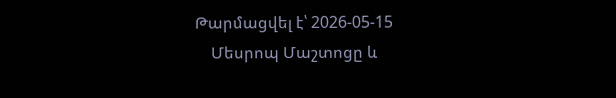Թարմացվել է՝ 2026-05-15
    Մեսրոպ Մաշտոցը և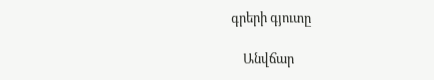գրերի գյուտը

    Անվճար